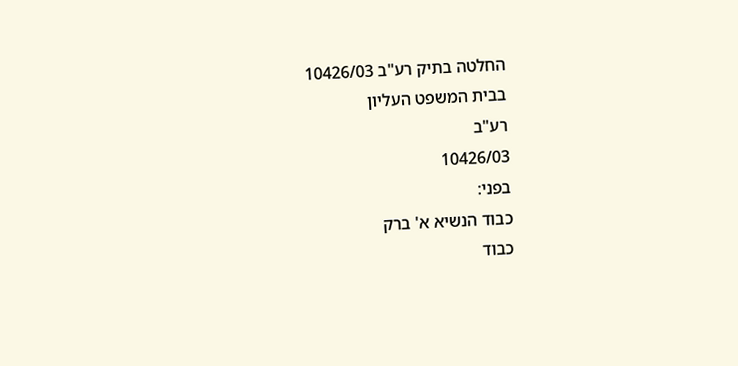החלטה בתיק רע"ב 10426/03
בבית המשפט העליון
רע"ב
10426/03
בפני:
כבוד הנשיא א' ברק
כבוד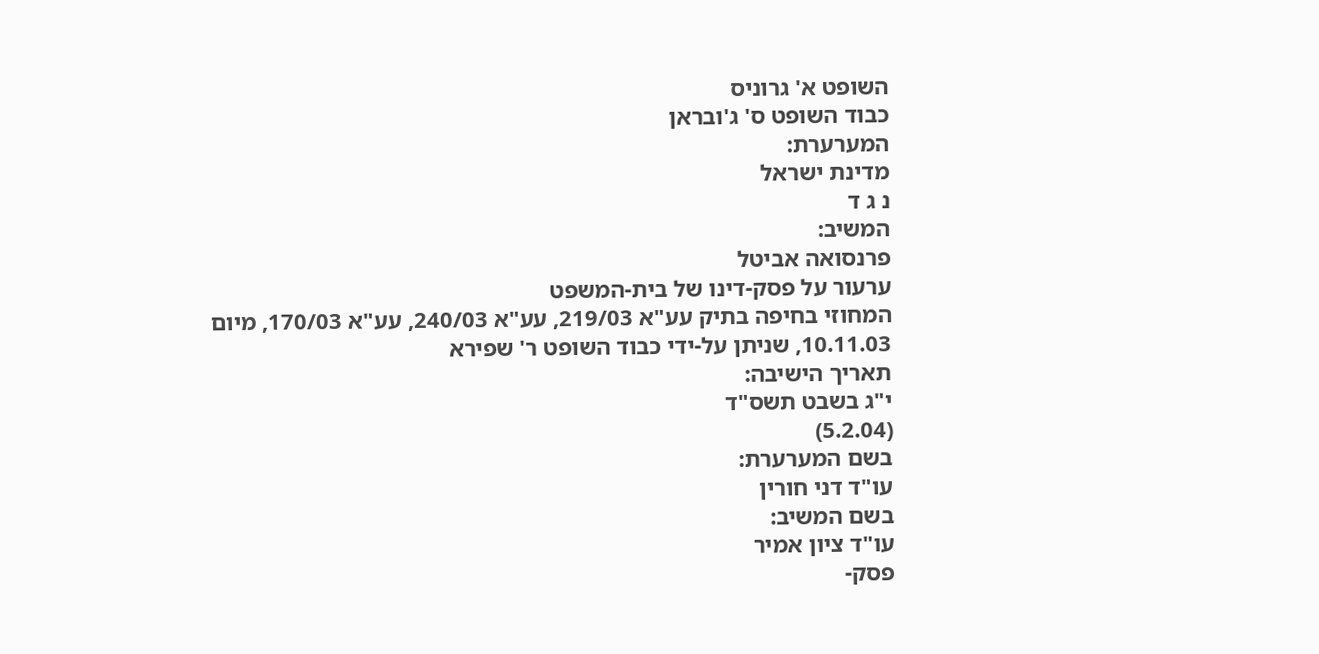השופט א' גרוניס
כבוד השופט ס' ג'ובראן
המערערת:
מדינת ישראל
נ ג ד
המשיב:
פרנסואה אביטל
ערעור על פסק-דינו של בית-המשפט
המחוזי בחיפה בתיק עע"א 219/03, עע"א 240/03, עע"א 170/03, מיום
10.11.03, שניתן על-ידי כבוד השופט ר' שפירא
תאריך הישיבה:
י"ג בשבט תשס"ד
(5.2.04)
בשם המערערת:
עו"ד דני חורין
בשם המשיב:
עו"ד ציון אמיר
פסק-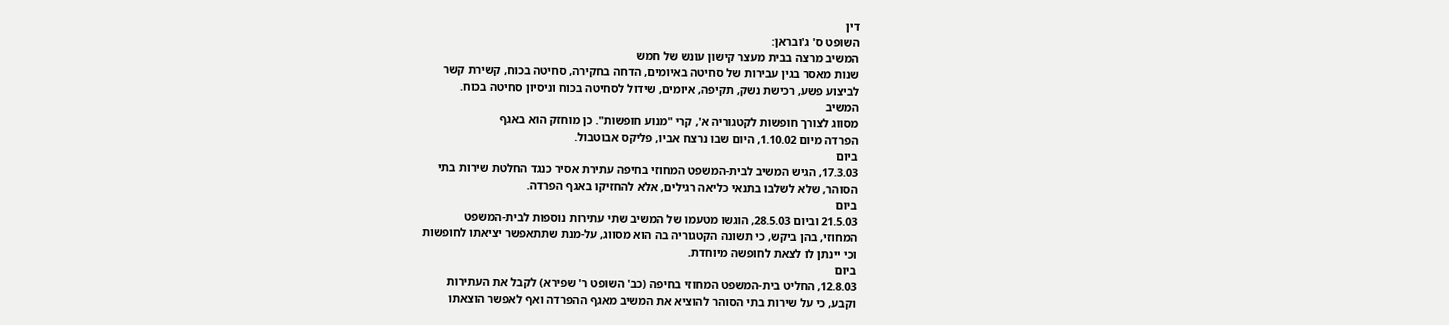דין
השופט ס' ג'ובראן:
המשיב מרצה בבית מעצר קישון עונש של חמש
שנות מאסר בגין עבירות של סחיטה באיומים, הדחה בחקירה, סחיטה בכוח, קשירת קשר
לביצוע פשע, רכישת נשק, תקיפה, איומים, שידול לסחיטה בכוח וניסיון סחיטה בכוח.
המשיב
מסווג לצורך חופשות לקטגוריה א', קרי "מנוע חופשות". כן מוחזק הוא באגף
הפרדה מיום 1.10.02, היום שבו נרצח אביו, פליקס אבוטבול.
ביום
17.3.03, הגיש המשיב לבית-המשפט המחוזי בחיפה עתירת אסיר כנגד החלטת שירות בתי
הסוהר, שלא לשלבו בתנאי כליאה רגילים, אלא להחזיקו באגף הפרדה.
ביום
21.5.03 וביום 28.5.03, הוגשו מטעמו של המשיב שתי עתירות נוספות לבית-המשפט
המחוזי, בהן ביקש, כי תשונה הקטגוריה בה הוא מסווג, על-מנת שתתאפשר יציאתו לחופשות
וכי יינתן לו לצאת לחופשה מיוחדת.
ביום
12.8.03, החליט בית-המשפט המחוזי בחיפה (כב' השופט ר' שפירא) לקבל את העתירות
וקבע, כי על שירות בתי הסוהר להוציא את המשיב מאגף ההפרדה ואף לאפשר הוצאתו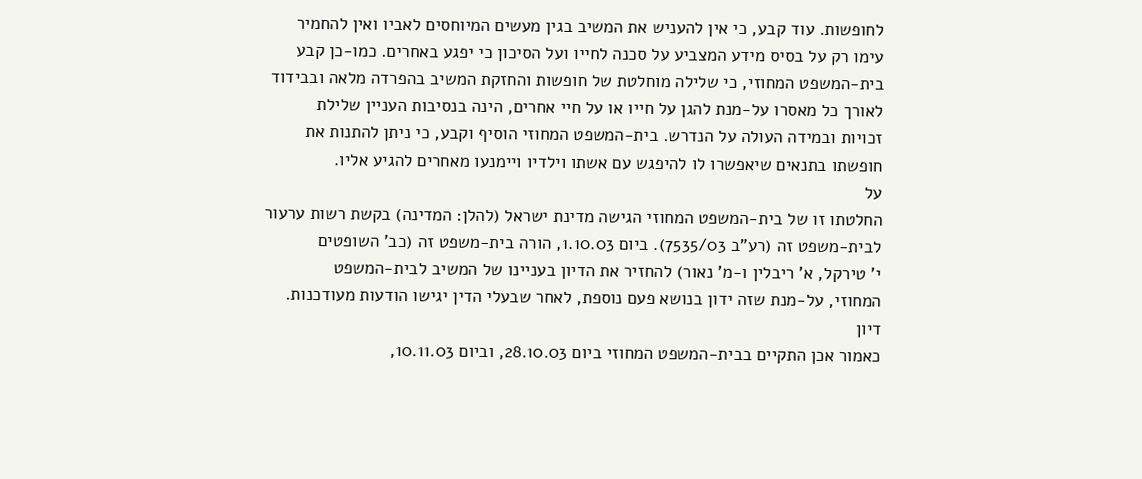לחופשות. עוד קבע, כי אין להעניש את המשיב בגין מעשים המיוחסים לאביו ואין להחמיר
עימו רק על בסיס מידע המצביע על סכנה לחייו ועל הסיכון כי יפגע באחרים. כמו-כן קבע
בית-המשפט המחוזי, כי שלילה מוחלטת של חופשות והחזקת המשיב בהפרדה מלאה ובבידוד
לאורך כל מאסרו על-מנת להגן על חייו או על חיי אחרים, הינה בנסיבות העניין שלילת
זכויות ובמידה העולה על הנדרש. בית-המשפט המחוזי הוסיף וקבע, כי ניתן להתנות את
חופשתו בתנאים שיאפשרו לו להיפגש עם אשתו וילדיו ויימנעו מאחרים להגיע אליו.
על
החלטתו זו של בית-המשפט המחוזי הגישה מדינת ישראל (להלן: המדינה) בקשת רשות ערעור
לבית-משפט זה (רע"ב 7535/03). ביום 1.10.03, הורה בית-משפט זה (כב' השופטים
י' טירקל, א' ריבלין ו-מ' נאור) להחזיר את הדיון בעניינו של המשיב לבית-המשפט
המחוזי, על-מנת שזה ידון בנושא פעם נוספת, לאחר שבעלי הדין יגישו הודעות מעודכנות.
דיון
כאמור אכן התקיים בבית-המשפט המחוזי ביום 28.10.03, וביום 10.11.03,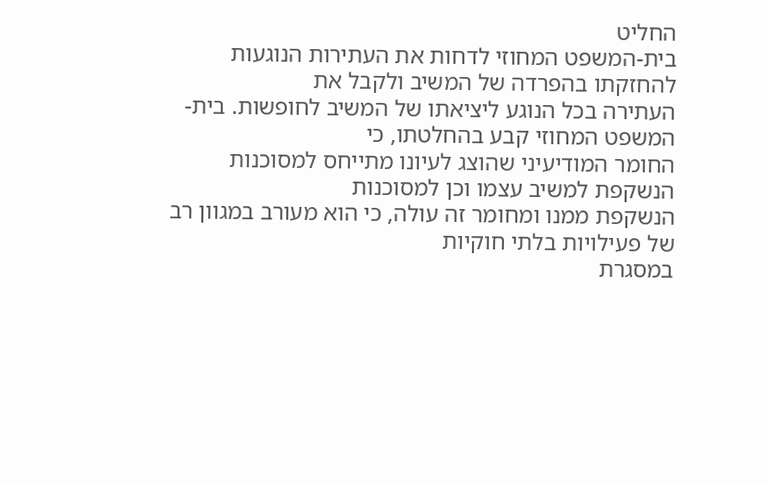החליט
בית-המשפט המחוזי לדחות את העתירות הנוגעות להחזקתו בהפרדה של המשיב ולקבל את
העתירה בכל הנוגע ליציאתו של המשיב לחופשות. בית-המשפט המחוזי קבע בהחלטתו, כי
החומר המודיעיני שהוצג לעיונו מתייחס למסוכנות הנשקפת למשיב עצמו וכן למסוכנות
הנשקפת ממנו ומחומר זה עולה, כי הוא מעורב במגוון רב של פעילויות בלתי חוקיות
במסגרת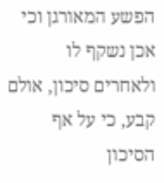הפשע המאורגן וכי אכן נשקף לו ולאחרים סיכון, אולם קבע, כי על אף הסיכון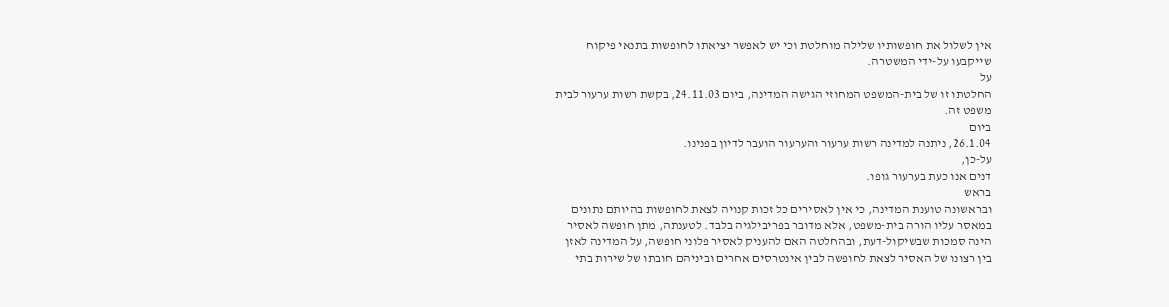אין לשלול את חופשותיו שלילה מוחלטת וכי יש לאפשר יציאתו לחופשות בתנאי פיקוח
שייקבעו על-ידי המשטרה.
על
החלטתו זו של בית-המשפט המחוזי הגישה המדינה, ביום 24.11.03, בקשת רשות ערעור לבית
משפט זה.
ביום
26.1.04, ניתנה למדינה רשות ערעור והערעור הועבר לדיון בפנינו.
על-כן,
דנים אנו כעת בערעור גופו.
בראש
ובראשונה טוענת המדינה, כי אין לאסירים כל זכות קנויה לצאת לחופשות בהיותם נתונים
במאסר עליו הורה בית-משפט, אלא מדובר בפריבילגיה בלבד. לטענתה, מתן חופשה לאסיר
הינה סמכות שבשיקול-דעת, ובהחלטה האם להעניק לאסיר פלוני חופשה, על המדינה לאזן
בין רצונו של האסיר לצאת לחופשה לבין אינטרסים אחרים וביניהם חובתו של שירות בתי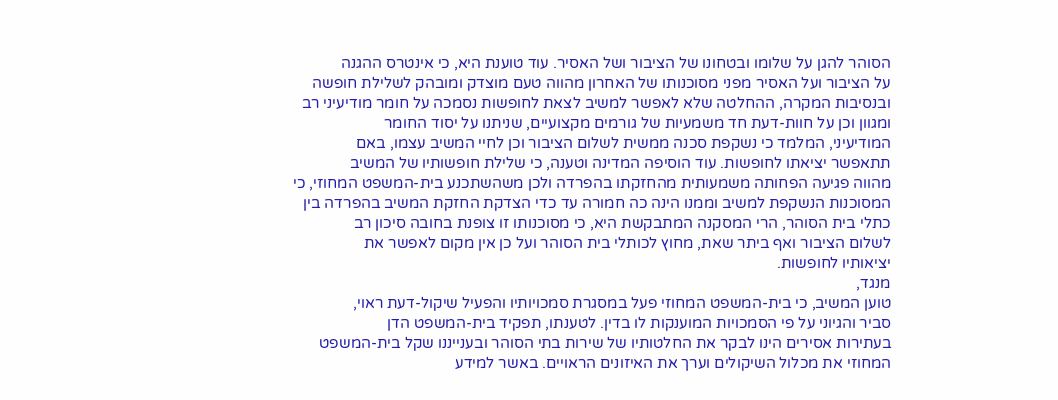הסוהר להגן על שלומו ובטחונו של הציבור ושל האסיר. עוד טוענת היא, כי אינטרס ההגנה
על הציבור ועל האסיר מפני מסוכנותו של האחרון מהווה טעם מוצדק ומובהק לשלילת חופשה
ובנסיבות המקרה, ההחלטה שלא לאפשר למשיב לצאת לחופשות נסמכה על חומר מודיעיני רב
ומגוון וכן על חוות-דעת חד משמעיות של גורמים מקצועיים, שניתנו על יסוד החומר
המודיעיני, המלמד כי נשקפת סכנה ממשית לשלום הציבור וכן לחיי המשיב עצמו, באם
תתאפשר יציאתו לחופשות. עוד הוסיפה המדינה וטענה, כי שלילת חופשותיו של המשיב
מהווה פגיעה הפחותה משמעותית מהחזקתו בהפרדה ולכן משהשתכנע בית-המשפט המחוזי, כי
המסוכנות הנשקפת למשיב וממנו הינה כה חמורה עד כדי הצדקת החזקת המשיב בהפרדה בין
כתלי בית הסוהר, הרי המסקנה המתבקשת היא, כי מסוכנותו זו צופנת בחובה סיכון רב
לשלום הציבור ואף ביתר שאת, מחוץ לכותלי בית הסוהר ועל כן אין מקום לאפשר את
יציאותיו לחופשות.
מנגד,
טוען המשיב, כי בית-המשפט המחוזי פעל במסגרת סמכויותיו והפעיל שיקול-דעת ראוי,
סביר והגיוני על פי הסמכויות המוענקות לו בדין. לטענתו, תפקיד בית-המשפט הדן
בעתירות אסירים הינו לבקר את החלטותיו של שירות בתי הסוהר ובענייננו שקל בית-המשפט
המחוזי את מכלול השיקולים וערך את האיזונים הראויים. באשר למידע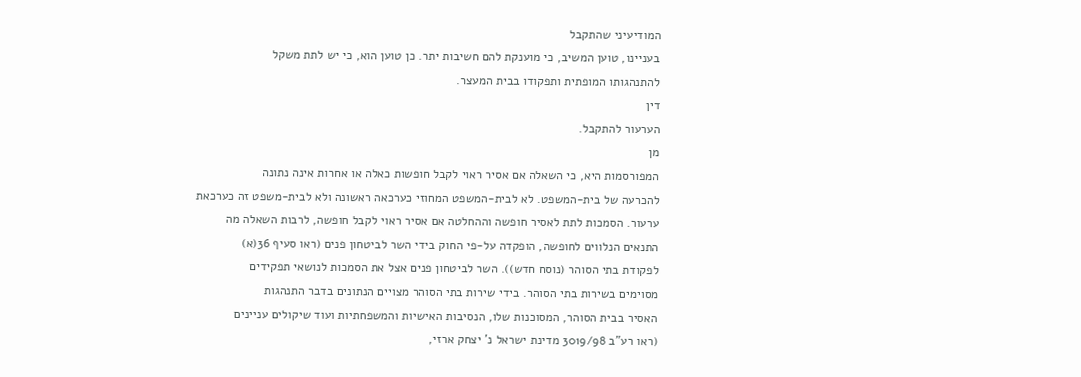המודיעיני שהתקבל
בעניינו, טוען המשיב, כי מוענקת להם חשיבות יתר. כן טוען הוא, כי יש לתת משקל
להתנהגותו המופתית ותפקודו בבית המעצר.
דין
הערעור להתקבל.
מן
המפורסמות היא, כי השאלה אם אסיר ראוי לקבל חופשות כאלה או אחרות אינה נתונה
להכרעה של בית-המשפט. לא לבית-המשפט המחוזי כערכאה ראשונה ולא לבית-משפט זה כערכאת
ערעור. הסמכות לתת לאסיר חופשה וההחלטה אם אסיר ראוי לקבל חופשה, לרבות השאלה מה
התנאים הנלווים לחופשה, הופקדה על-פי החוק בידי השר לביטחון פנים (ראו סעיף 36(א)
לפקודת בתי הסוהר (נוסח חדש)). השר לביטחון פנים אצל את הסמכות לנושאי תפקידים
מסוימים בשירות בתי הסוהר. בידי שירות בתי הסוהר מצויים הנתונים בדבר התנהגות
האסיר בבית הסוהר, המסוכנות שלו, הנסיבות האישיות והמשפחתיות ועוד שיקולים עניינים
(ראו רע"ב 3019/98 מדינת ישראל נ' יצחק ארזי,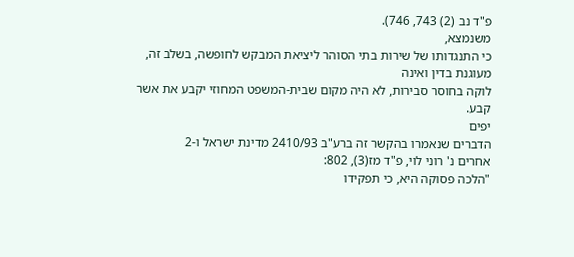פ"ד נב (2) 743, 746).
משנמצא,
כי התנגדותו של שירות בתי הסוהר ליציאת המבקש לחופשה, בשלב זה, מעוגנת בדין ואינה
לוקה בחוסר סבירות, לא היה מקום שבית-המשפט המחוזי יקבע את אשר קבע.
יפים
הדברים שנאמרו בהקשר זה ברע"ב 2410/93 מדינת ישראל ו-2
אחרים נ' רוני לוי, פ"ד מז(3), 802:
"הלכה פסוקה היא, כי תפקידו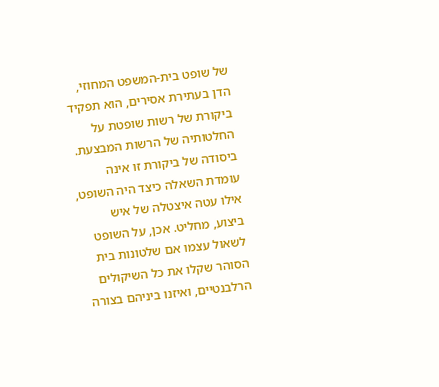של שופט בית-המשפט המחוזי, הדן בעתירת אסירים, הוא תפקיד ביקורת של רשות שופטת על
החלטותיה של הרשות המבצעת. ביסודה של ביקורת זו אינה עומדת השאלה כיצד היה השופט,
אילו עטה איצטלה של איש ביצוע, מחליט. אכן, על השופט לשאול עצמו אם שלטונות בית
הסוהר שקלו את כל השיקולים הרלבנטיים, ואיזנו ביניהם בצורה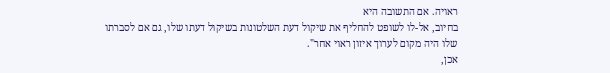ראויה. אם התשובה היא
בחיוב, אל-לו לשופט להחליף את שיקול דעת השלטונות בשיקול דעתו שלו, גם אם לסברתו
שלו היה מקום לערוך איזון ראוי אחר".
אכן,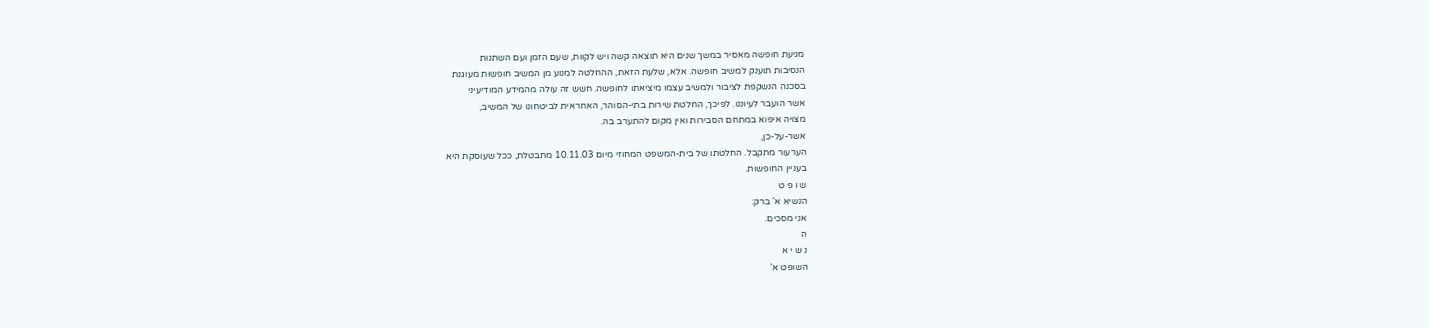מניעת חופשה מאסיר במשך שנים היא תוצאה קשה ויש לקוות, שעם הזמן ועם השתנות
הנסיבות תוענק למשיב חופשה. אלא, שלעת הזאת, ההחלטה למנוע מן המשיב חופשות מעוגנת
בסכנה הנשקפת לציבור ולמשיב עצמו מיציאתו לחופשה. חשש זה עולה מהמידע המודיעיני
אשר הועבר לעיוננו. לפיכך, החלטת שירות בתי-הסוהר, האחראית לביטחונו של המשיב,
מצויה איפוא במתחם הסבירות ואין מקום להתערב בה.
אשר-על-כן,
הערעור מתקבל. החלטתו של בית-המשפט המחוזי מיום 10.11.03 מתבטלת, ככל שעוסקת היא
בעניין החופשות.
ש ו פ ט
הנשיא א' ברק:
אני מסכים.
ה
נ ש י א
השופט א'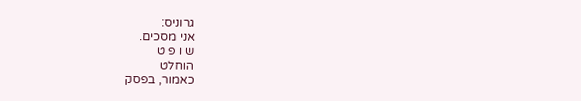גרוניס:
אני מסכים.
ש ו פ ט
הוחלט
כאמור, בפסק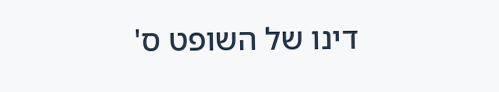דינו של השופט ס'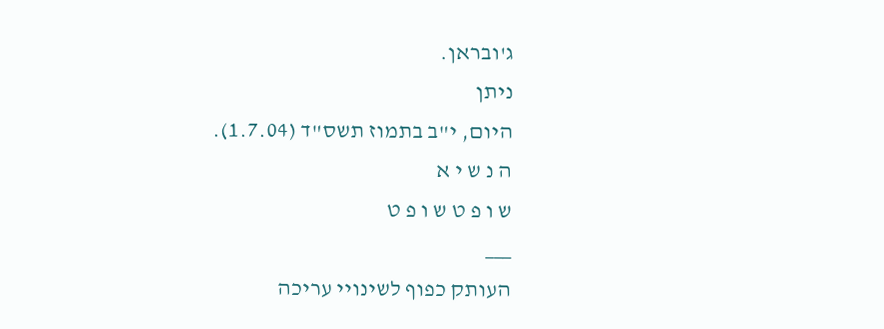ג'ובראן.
ניתן
היום, י"ב בתמוז תשס"ד (1.7.04).
ה נ ש י א
ש ו פ ט ש ו פ ט
___
העותק כפוף לשינויי עריכה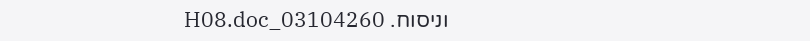וניסוח. 03104260_H08.doc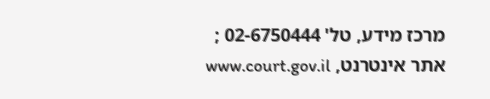מרכז מידע, טל' 02-6750444 ; אתר אינטרנט, www.court.gov.il